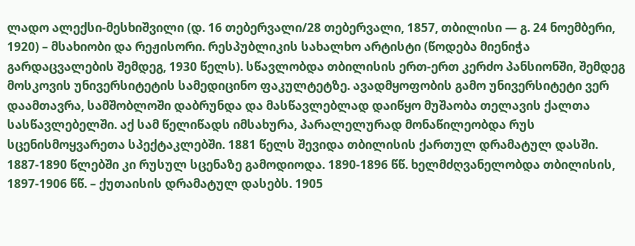ლადო ალექსი-მესხიშვილი (დ. 16 თებერვალი/28 თებერვალი, 1857, თბილისი — გ. 24 ნოემბერი, 1920) – მსახიობი და რეჟისორი. რესპუბლიკის სახალხო არტისტი (წოდება მიენიჭა გარდაცვალების შემდეგ, 1930 წელს). სწავლობდა თბილისის ერთ-ერთ კერძო პანსიონში, შემდეგ მოსკოვის უნივერსიტეტის სამედიცინო ფაკულტეტზე. ავადმყოფობის გამო უნივერსიტეტი ვერ დაამთავრა, სამშობლოში დაბრუნდა და მასწავლებლად დაიწყო მუშაობა თელავის ქალთა სასწავლებელში. აქ სამ წელიწადს იმსახურა, პარალელურად მონაწილეობდა რუს სცენისმოყვარეთა სპექტაკლებში. 1881 წელს შევიდა თბილისის ქართულ დრამატულ დასში. 1887-1890 წლებში კი რუსულ სცენაზე გამოდიოდა. 1890-1896 წწ. ხელმძღვანელობდა თბილისის, 1897-1906 წწ. – ქუთაისის დრამატულ დასებს. 1905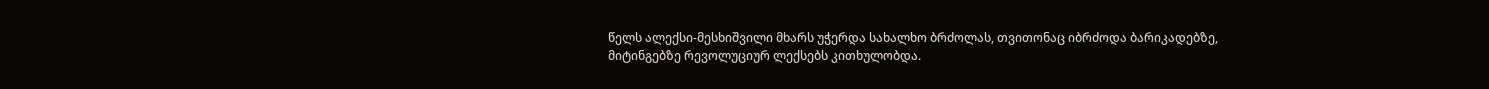წელს ალექსი-მესხიშვილი მხარს უჭერდა სახალხო ბრძოლას, თვითონაც იბრძოდა ბარიკადებზე, მიტინგებზე რევოლუციურ ლექსებს კითხულობდა.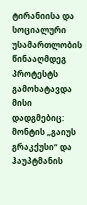ტირანიისა და სოციალური უსამართლობის წინააღმდეგ პროტესტს გამოხატავდა მისი დადგმებიც: მონტის „გაიუს გრაკქუსი“ და ჰაუპტმანის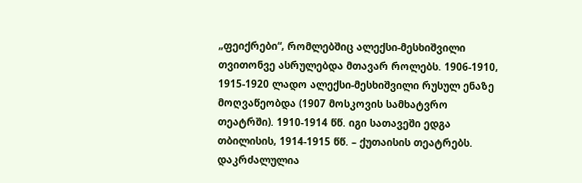„ფეიქრები“, რომლებშიც ალექსი-მესხიშვილი თვითონვე ასრულებდა მთავარ როლებს. 1906-1910, 1915-1920 ლადო ალექსი-მესხიშვილი რუსულ ენაზე მოღვაწეობდა (1907 მოსკოვის სამხატვრო თეატრში). 1910-1914 წწ. იგი სათავეში ედგა თბილისის, 1914-1915 წწ. – ქუთაისის თეატრებს. დაკრძალულია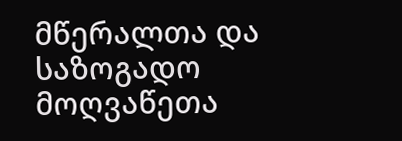მწერალთა და საზოგადო მოღვაწეთა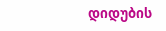დიდუბის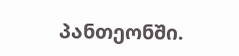პანთეონში.